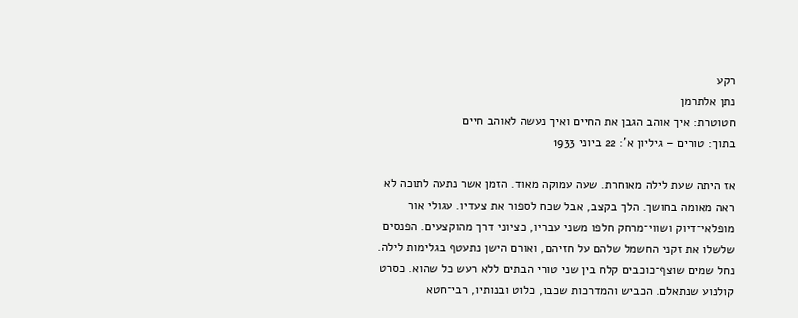רקע
נתן אלתרמן
חטוטרת: איך אוהב הגבן את החיים ואיך נעשה לאוהב חיים
בתוך: טורים – גיליון א': 22 ביוני 1933

אז היתה שעת לילה מאוחרת. שעה עמוקה מאוד. הזמן אשר נתעה לתוכה לא ראה מאומה בחושך. הלך בקצב, אבל שכח לספור את צעדיו. עגולי אור מופלאי־דיוק ושווי־מרחק חלפו משני עבריו, כציוני דרך מהוקצעים. הפנסים שלשלו את זקני החשמל שלהם על חזיהם, ואורם הישן נתעטף בגלימות לילה. נחל שמים שוצף־כוכבים קלח בין שני טורי הבתים ללא רעש כל שהוא. כסרט קולנוע שנתאלם. הכביש והמדרכות שכבו, כלוט ובנותיו, רבי־חטא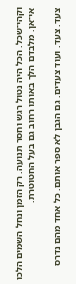וקהי־שכל. הכל היה נטול רגש וחסר תנועה. רק הזמן ונחל השמים הלכו אי־אן. מלבדם הלך באותו רחוב גם בעל החטוטרת.

צעד. צעד. ועוד צעדים. גם הגבן לא ספר אותם. כל אחד מהם נדרס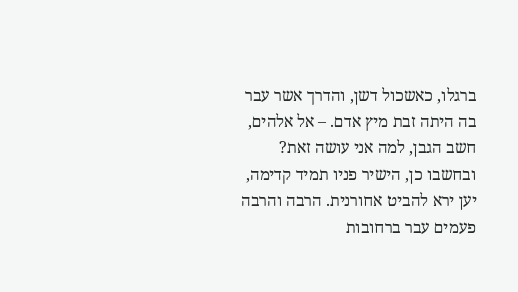ברגלו, כאשכול דשן, והדרך אשר עבר בה היתה זבת מיץ אדם. – אל אלהים, חשב הגבן, למה אני עושה זאת? ובחשבו כן, הישיר פניו תמיד קדימה, יען ירא להביט אחורנית. הרבה והרבה פעמים עבר ברחובות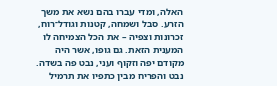האלה, ומדי עברו בהם נשא את משך הזרע. סבל ושמחה, קטנות וגודל־רוח, זכרונות וצפיה – את הכל הצמיחה לו המענית הזאת. גם גופו, אשר היה מקודם יפה וזקוף ועני, נבט פה בשדה. נבט והפריח מבין כתפיו את תרמיל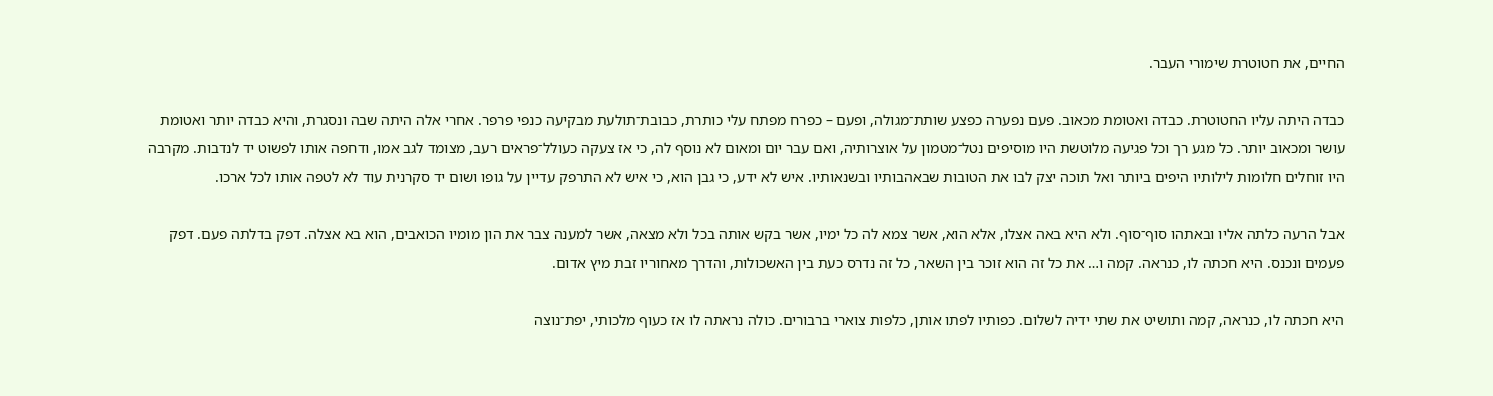החיים, את חטוטרת שימורי העבר.

כבדה היתה עליו החטוטרת. כבדה ואטומת מכאוב. פעם נפערה כפצע שותת־מגולה, ופעם – כפרח מפתח עלי כותרת, כבובת־תולעת מבקיעה כנפי פרפר. אחרי אלה היתה שבה ונסגרת, והיא כבדה יותר ואטומת עושר ומכאוב יותר. כל מגע רך וכל פגיעה מלוטשת היו מוסיפים נטל־מטמון על אוצרותיה, ואם עבר יום ומאום לא נוסף לה, כי אז צעקה כעולל־פראים רעב, מצומד לגב אמו, ודחפה אותו לפשוט יד לנדבות. מקרבה היו זוחלים חלומות לילותיו היפים ביותר ואל תוכה יצק לבו את הטובות שבאהבותיו ובשנאותיו. איש לא ידע, כי גבן הוא, כי איש לא התרפק עדיין על גופו ושום יד סקרנית עוד לא לטפה אותו לכל ארכו.

אבל הרעה כלתה אליו ובאתהו סוף־סוף. ולא היא באה אצלו, אלא הוא, אשר צמא לה כל ימיו, אשר בקש אותה בכל ולא מצאה, אשר למענה צבר את הון מומיו הכואבים, הוא בא אצלה. דפק בדלתה פעם. דפק פעמים ונכנס. היא חכתה לו, כנראה. קמה ו… את כל זה הוא זוכר בין השאר, כל זה נדרס כעת בין האשכולות, והדרך מאחוריו זבת מיץ אדום.

היא חכתה לו, כנראה, קמה ותושיט את שתי ידיה לשלום. כפותיו לפתו אותן, כלפות צוארי ברבורים. כולה נראתה לו אז כעוף מלכותי, יפת־נוצה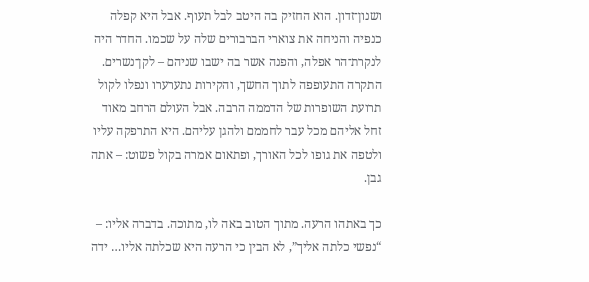ושנון־זדון. הוא החזיק בה היטב לבל תעוף. אבל היא קפלה כנפיה והניחה את צוארי הברבורים שלה על שכמו. החדר היה לנקרת־הר אפלה, והפנה אשר בה ישבו שניהם – לקן־נשרים. התקרה התעופפה לתוך החשך, והקירות נתערערו ונפלו לקול תרועת השופרות של הדממה הרבה. אבל העולם הרחב מאוד זחל אליהם מכל עבר לחממם ולהגן עליהם. היא התרפקה עליו ולטפה את גופו לכל האורך, ופתאום אמרה בקול פשוט: – אתה גבן.

כך באתהו הרעה. מתוך הטוב באה לו, מתוכה. בדברה אליו: – “נפשי כלתה אליך”, לא הבין כי הרעה היא שכלתה אליו… ידה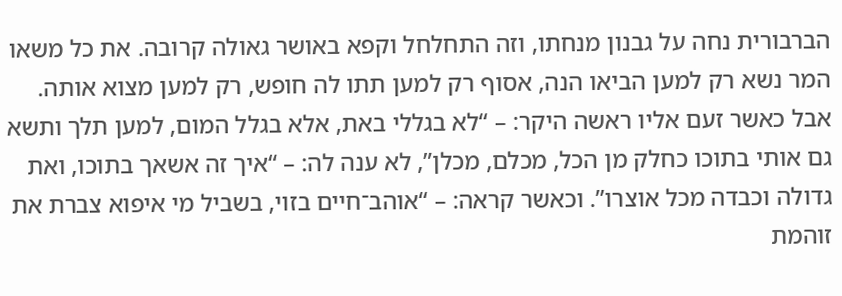הברבורית נחה על גבנון מנחתו, וזה התחלחל וקפא באושר גאולה קרובה. את כל משאו המר נשא רק למען הביאו הנה, אסוף רק למען תתו לה חופש, רק למען מצוא אותה. אבל כאשר זעם אליו ראשה היקר: – “לא בגללי באת, אלא בגלל המום, למען תלך ותשא גם אותי בתוכו כחלק מן הכל, מכלם, מכלן”, לא ענה לה: – “איך זה אשאך בתוכו, ואת גדולה וכבדה מכל אוצרו”. וכאשר קראה: – “אוהב־חיים בזוי, בשביל מי איפוא צברת את זוהמת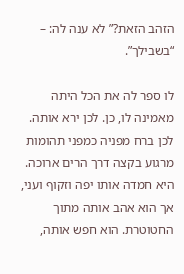הזהב הזאת?” לא ענה לה: – “בשבילך”.

לו ספר לה את הכל היתה מאמינה לו, כן. לכן ירא אותה. לכן ברח מפניה כמפני תהומות מרגוע בקצה דרך הרים ארוכה. היא חמדה אותו יפה וזקוף ועני, אך הוא אהב אותה מתוך החטוטרת. הוא חפש אותה,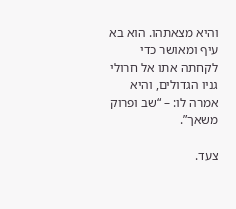והיא מצאתהו. הוא בא עיף ומאושר כדי לקחתה אתו אל חרולי גניו הגדולים, והיא אמרה לו: – “שב ופרוק משאך”.

צעד.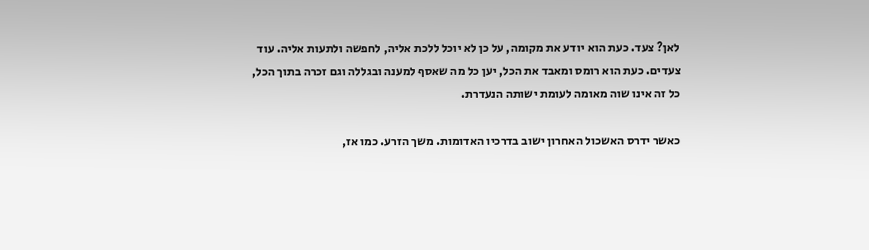לאן? צעד. כעת הוא יודע את מקומה, על כן לא יוכל ללכת אליה, לחפשה ולתעות אליה. עוד צעדים. כעת הוא רומס ומאבד את הכל, יען כל מה שאסף למענה ובגללה וגם זכרה בתוך הכל, כל זה אינו שוה מאומה לעומת ישותה הנעדרת.

כאשר ידרס האשכול האחרון ישוב בדרכיו האדומות. משך הזרע. כמו אז,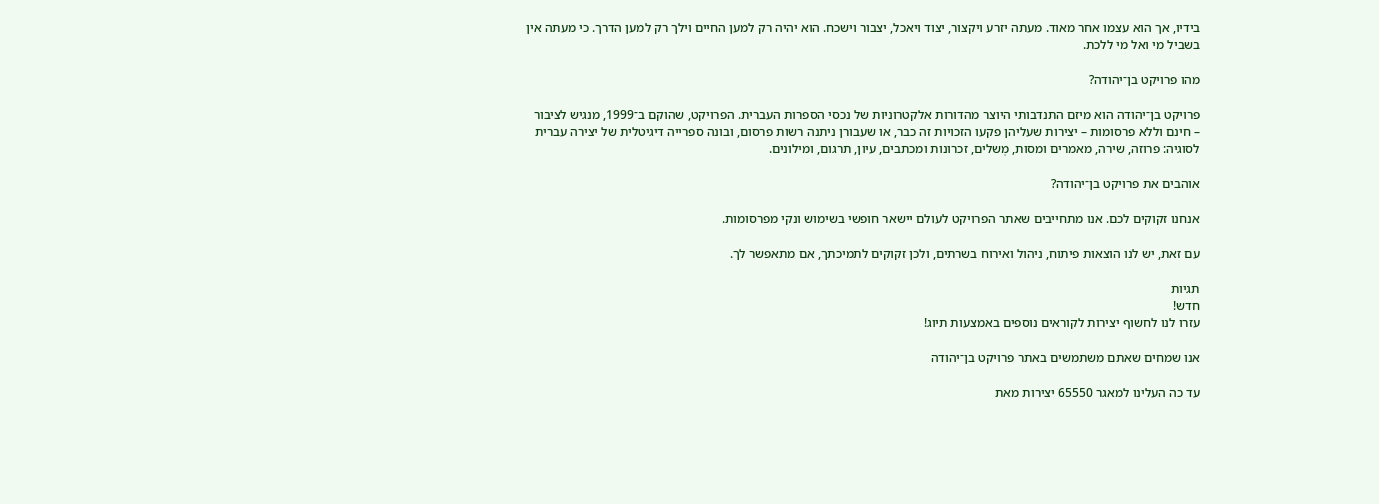בידיו, אך הוא עצמו אחר מאוד. מעתה יזרע ויקצור, יצוד ויאכל, יצבור וישכח. הוא יהיה רק למען החיים וילך רק למען הדרך. כי מעתה אין בשביל מי ואל מי ללכת.

מהו פרויקט בן־יהודה?

פרויקט בן־יהודה הוא מיזם התנדבותי היוצר מהדורות אלקטרוניות של נכסי הספרות העברית. הפרויקט, שהוקם ב־1999, מנגיש לציבור – חינם וללא פרסומות – יצירות שעליהן פקעו הזכויות זה כבר, או שעבורן ניתנה רשות פרסום, ובונה ספרייה דיגיטלית של יצירה עברית לסוגיה: פרוזה, שירה, מאמרים ומסות, מְשלים, זכרונות ומכתבים, עיון, תרגום, ומילונים.

אוהבים את פרויקט בן־יהודה?

אנחנו זקוקים לכם. אנו מתחייבים שאתר הפרויקט לעולם יישאר חופשי בשימוש ונקי מפרסומות.

עם זאת, יש לנו הוצאות פיתוח, ניהול ואירוח בשרתים, ולכן זקוקים לתמיכתך, אם מתאפשר לך.

תגיות
חדש!
עזרו לנו לחשוף יצירות לקוראים נוספים באמצעות תיוג!

אנו שמחים שאתם משתמשים באתר פרויקט בן־יהודה

עד כה העלינו למאגר 65550 יצירות מאת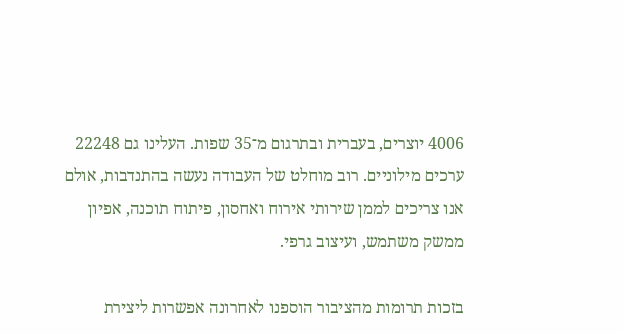4006 יוצרים, בעברית ובתרגום מ־35 שפות. העלינו גם 22248 ערכים מילוניים. רוב מוחלט של העבודה נעשה בהתנדבות, אולם אנו צריכים לממן שירותי אירוח ואחסון, פיתוח תוכנה, אפיון ממשק משתמש, ועיצוב גרפי.

בזכות תרומות מהציבור הוספנו לאחרונה אפשרות ליצירת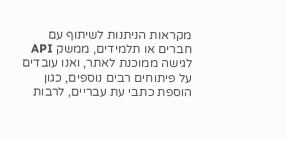מקראות הניתנות לשיתוף עם חברים או תלמידים, ממשק API לגישה ממוכנת לאתר, ואנו עובדים על פיתוחים רבים נוספים, כגון הוספת כתבי עת עבריים, לרבות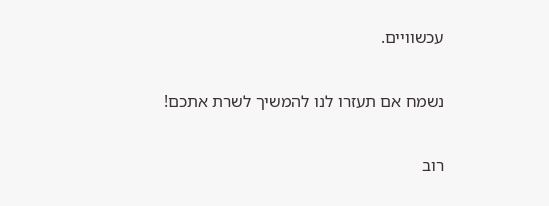עכשוויים.

נשמח אם תעזרו לנו להמשיך לשרת אתכם!

רוב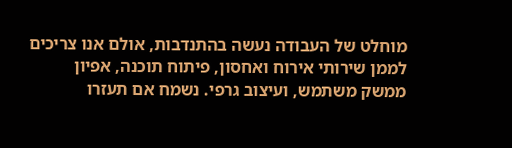מוחלט של העבודה נעשה בהתנדבות, אולם אנו צריכים לממן שירותי אירוח ואחסון, פיתוח תוכנה, אפיון ממשק משתמש, ועיצוב גרפי. נשמח אם תעזרו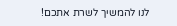לנו להמשיך לשרת אתכם!